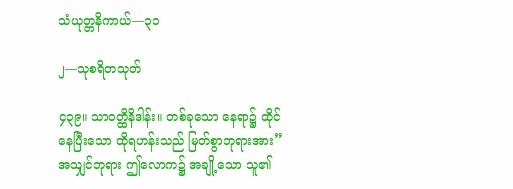သံယုတ္တနိကာယ်—၃၁

၂—သုစရိတသုတ်

၄၃၉။ သာဝတ္ထိနိဒါန်း။ တစ်ခုသော နေရာ၌ ထိုင်နေပြီးသော ထိုရဟန်းသည် မြတ်စွာဘုရားအား”အသျှင်ဘုရား ဤလောက၌ အချို့သော သူ၏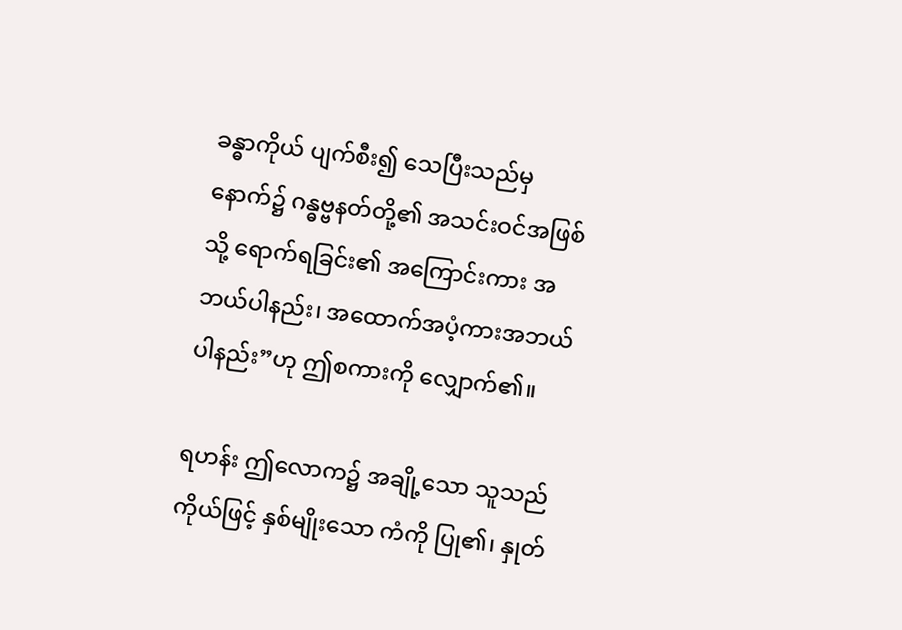ခန္ဓာကိုယ် ပျက်စီး၍ သေပြီးသည်မှ နောက်၌ ဂန္ဓဗ္ဗနတ်တို့၏ အသင်းဝင်အဖြစ်သို့ ရောက်ရခြင်း၏ အကြောင်းကား အဘယ်ပါနည်း၊ အထောက်အပံ့ကားအဘယ် ပါနည်း”ဟု ဤစကားကို လျှောက်၏။

ရဟန်း ဤလောက၌ အချို့သော သူသည်ကိုယ်ဖြင့် နှစ်မျိုးသော ကံကို ပြု၏၊ နှုတ်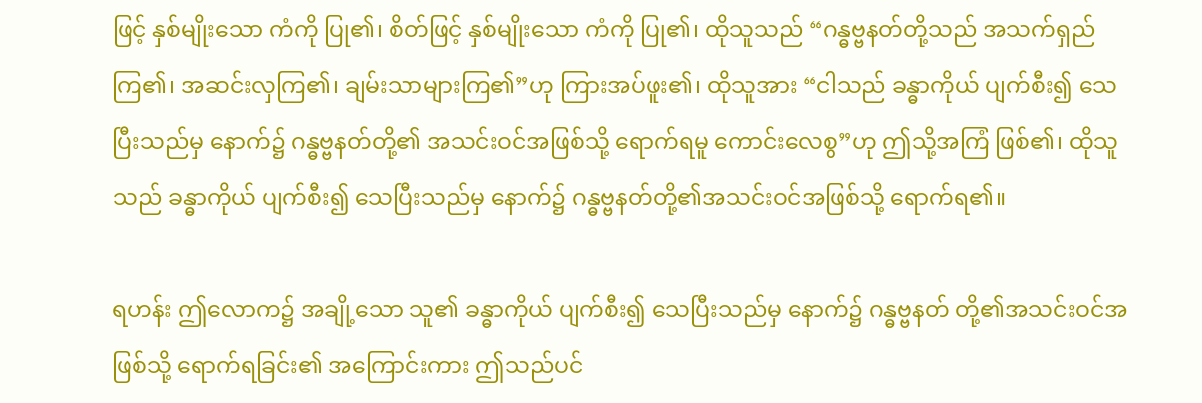ဖြင့် နှစ်မျိုးသော ကံကို ပြု၏၊ စိတ်ဖြင့် နှစ်မျိုးသော ကံကို ပြု၏၊ ထိုသူသည် “ဂန္ဓဗ္ဗနတ်တို့သည် အသက်ရှည်ကြ၏၊ အဆင်းလှကြ၏၊ ချမ်းသာများကြ၏”ဟု ကြားအပ်ဖူး၏၊ ထိုသူအား “ငါသည် ခန္ဓာကိုယ် ပျက်စီး၍ သေပြီးသည်မှ နောက်၌ ဂန္ဓဗ္ဗနတ်တို့၏ အသင်းဝင်အဖြစ်သို့ ရောက်ရမူ ကောင်းလေစွ”ဟု ဤသို့အကြံ ဖြစ်၏၊ ထိုသူသည် ခန္ဓာကိုယ် ပျက်စီး၍ သေပြီးသည်မှ နောက်၌ ဂန္ဓဗ္ဗနတ်တို့၏အသင်းဝင်အဖြစ်သို့ ရောက်ရ၏။

ရဟန်း ဤလောက၌ အချို့သော သူ၏ ခန္ဓာကိုယ် ပျက်စီး၍ သေပြီးသည်မှ နောက်၌ ဂန္ဓဗ္ဗနတ် တို့၏အသင်းဝင်အဖြစ်သို့ ရောက်ရခြင်း၏ အကြောင်းကား ဤသည်ပင်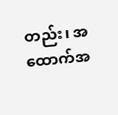တည်း၊ အထောက်အ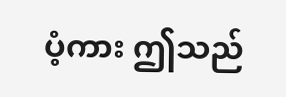ပံ့ကား ဤသည်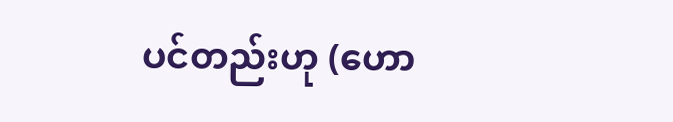ပင်တည်းဟု (ဟော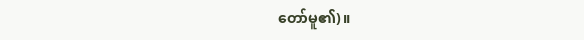တော်မူ၏)။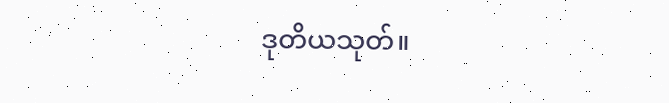ဒုတိယသုတ်။